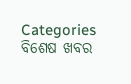Categories
ବିଶେଷ ଖବର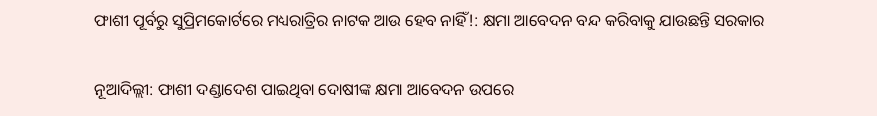ଫାଶୀ ପୂର୍ବରୁ ସୁପ୍ରିମକୋର୍ଟରେ ମଧ୍ୟରାତ୍ରିର ନାଟକ ଆଉ ହେବ ନାହିଁ!: କ୍ଷମା ଆବେଦନ ବନ୍ଦ କରିବାକୁ ଯାଉଛନ୍ତି ସରକାର

ନୂଆଦିଲ୍ଲୀ: ଫାଶୀ ଦଣ୍ଡାଦେଶ ପାଇଥିବା ଦୋଷୀଙ୍କ କ୍ଷମା ଆବେଦନ ଉପରେ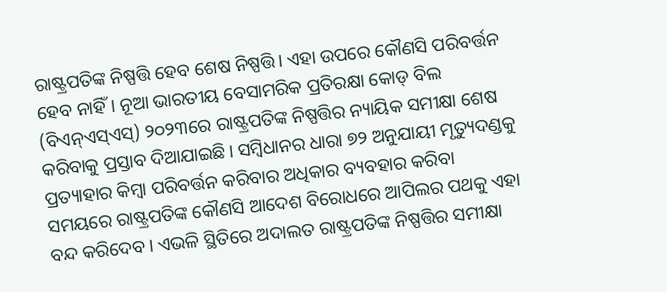ରାଷ୍ଟ୍ରପତିଙ୍କ ନିଷ୍ପତ୍ତି ହେବ ଶେଷ ନିଷ୍ପତ୍ତି। ଏହା ଉପରେ କୌଣସି ପରିବର୍ତ୍ତନ ହେବ ନାହିଁ। ନୂଆ ଭାରତୀୟ ବେସାମରିକ ପ୍ରତିରକ୍ଷା କୋଡ୍ ବିଲ (ବିଏନ୍ଏସ୍ଏସ୍) ୨୦୨୩ରେ ରାଷ୍ଟ୍ରପତିଙ୍କ ନିଷ୍ପତ୍ତିର ନ୍ୟାୟିକ ସମୀକ୍ଷା ଶେଷ କରିବାକୁ ପ୍ରସ୍ତାବ ଦିଆଯାଇଛି। ସମ୍ବିଧାନର ଧାରା ୭୨ ଅନୁଯାୟୀ ମୃତ୍ୟୁଦଣ୍ଡକୁ ପ୍ରତ୍ୟାହାର କିମ୍ବା ପରିବର୍ତ୍ତନ କରିବାର ଅଧିକାର ବ୍ୟବହାର କରିବା ସମୟରେ ରାଷ୍ଟ୍ରପତିଙ୍କ କୌଣସି ଆଦେଶ ବିରୋଧରେ ଆପିଲର ପଥକୁ ଏହା ବନ୍ଦ କରିଦେବ। ଏଭଳି ସ୍ଥିତିରେ ଅଦାଲତ ରାଷ୍ଟ୍ରପତିଙ୍କ ନିଷ୍ପତ୍ତିର ସମୀକ୍ଷା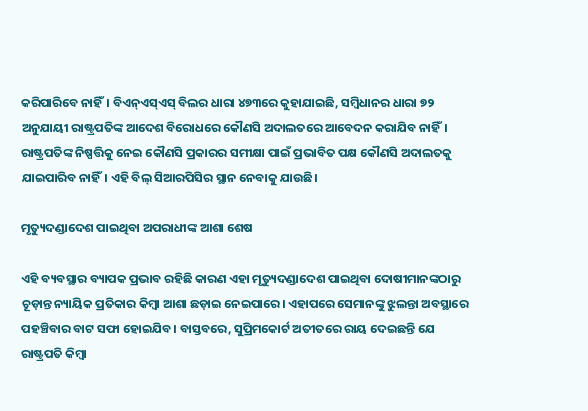କରିପାରିବେ ନାହିଁ। ବିଏନ୍ଏସ୍ଏସ୍ ବିଲର ଧାରା ୪୭୩ରେ କୁହାଯାଇଛି, ସମ୍ବିଧାନର ଧାରା ୭୨ ଅନୁଯାୟୀ ରାଷ୍ଟ୍ରପତିଙ୍କ ଆଦେଶ ବିରୋଧରେ କୌଣସି ଅଦାଲତରେ ଆବେଦନ କରାଯିବ ନାହିଁ। ରାଷ୍ଟ୍ରପତିଙ୍କ ନିଷ୍ପତ୍ତିକୁ ନେଇ କୌଣସି ପ୍ରକାରର ସମୀକ୍ଷା ପାଇଁ ପ୍ରଭାବିତ ପକ୍ଷ କୌଣସି ଅଦାଲତକୁ ଯାଇପାରିବ ନାହିଁ। ଏହି ବିଲ୍ ସିଆରପିସିର ସ୍ଥାନ ନେବାକୁ ଯାଉଛି।

ମୃତ୍ୟୁଦଣ୍ଡାଦେଶ ପାଇଥିବା ଅପରାଧୀଙ୍କ ଆଶା ଶେଷ

ଏହି ବ୍ୟବସ୍ଥାର ବ୍ୟାପକ ପ୍ରଭାବ ରହିଛି କାରଣ ଏହା ମୃତ୍ୟୁଦଣ୍ଡାଦେଶ ପାଇଥିବା ଦୋଷୀମାନଙ୍କଠାରୁ ଚୂଡ଼ାନ୍ତ ନ୍ୟାୟିକ ପ୍ରତିକାର କିମ୍ବା ଆଶା ଛଡ଼ାଇ ନେଇପାରେ। ଏହାପରେ ସେମାନଙ୍କୁ ଝୁଲନ୍ତା ଅବସ୍ଥାରେ ପହଞ୍ଚିବାର ବାଟ ସଫା ହୋଇଯିବ। ବାସ୍ତବରେ, ସୁପ୍ରିମକୋର୍ଟ ଅତୀତରେ ରାୟ ଦେଇଛନ୍ତି ଯେ ରାଷ୍ଟ୍ରପତି କିମ୍ବା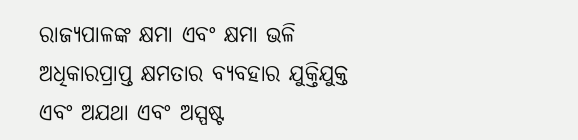ରାଜ୍ୟପାଳଙ୍କ କ୍ଷମା ଏବଂ କ୍ଷମା ଭଳି ଅଧିକାରପ୍ରାପ୍ତ କ୍ଷମତାର ବ୍ୟବହାର ଯୁକ୍ତିଯୁକ୍ତ ଏବଂ ଅଯଥା ଏବଂ ଅସ୍ପଷ୍ଟ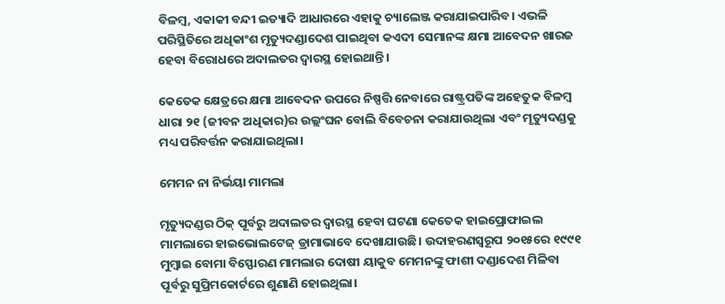ବିଳମ୍ବ, ଏକାକୀ ବନ୍ଦୀ ଇତ୍ୟାଦି ଆଧାରରେ ଏହାକୁ ଚ୍ୟାଲେଞ୍ଜ କରାଯାଇପାରିବ। ଏଭଳି ପରିସ୍ଥିତିରେ ଅଧିକାଂଶ ମୃତ୍ୟୁଦଣ୍ଡାଦେଶ ପାଇଥିବା କଏଦୀ ସେମାନଙ୍କ କ୍ଷମା ଆବେଦନ ଖାରଜ ହେବା ବିରୋଧରେ ଅଦାଲତର ଦ୍ୱାରସ୍ଥ ହୋଇଥାନ୍ତି।

କେତେକ କ୍ଷେତ୍ରରେ କ୍ଷମା ଆବେଦନ ଉପରେ ନିଷ୍ପତ୍ତି ନେବାରେ ରାଷ୍ଟ୍ରପତିଙ୍କ ଅହେତୁକ ବିଳମ୍ବ ଧାରା ୨୧ (ଜୀବନ ଅଧିକାର)ର ଉଲ୍ଲଂଘନ ବୋଲି ବିବେଚନା କରାଯାଉଥିଲା ଏବଂ ମୃତ୍ୟୁଦଣ୍ଡକୁ ମଧ୍ୟ ପରିବର୍ତ୍ତନ କରାଯାଇଥିଲା।

ମେମନ ନା ନିର୍ଭୟା ମାମଲା

ମୃତ୍ୟୁଦଣ୍ଡର ଠିକ୍ ପୂର୍ବରୁ ଅଦାଲତର ଦ୍ୱାରସ୍ଥ ହେବା ଘଟଣା କେତେକ ହାଇପ୍ରୋଫାଇଲ ମାମଲାରେ ହାଇଭୋଲଟେଜ୍ ଡ୍ରାମାଭାବେ ଦେଖାଯାଉଛି। ଉଦାହରଣସ୍ୱରୂପ ୨୦୧୫ରେ ୧୯୯୧ ମୁମ୍ବାଇ ବୋମା ବିସ୍ଫୋରଣ ମାମଲାର ଦୋଷୀ ୟାକୁବ ମେମନଙ୍କୁ ଫାଶୀ ଦଣ୍ଡାଦେଶ ମିଳିବା ପୂର୍ବରୁ ସୁପ୍ରିମକୋର୍ଟରେ ଶୁଣାଣି ହୋଇଥିଲା।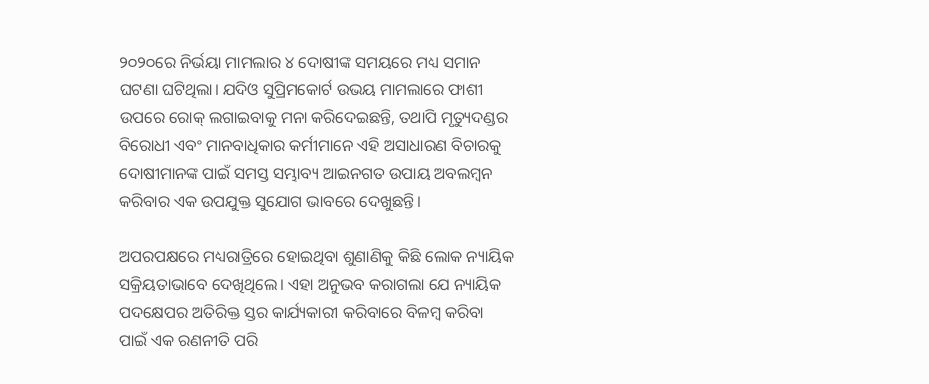୨୦୨୦ରେ ନିର୍ଭୟା ମାମଲାର ୪ ଦୋଷୀଙ୍କ ସମୟରେ ମଧ୍ୟ ସମାନ ଘଟଣା ଘଟିଥିଲା। ଯଦିଓ ସୁପ୍ରିମକୋର୍ଟ ଉଭୟ ମାମଲାରେ ଫାଶୀ ଉପରେ ରୋକ୍ ଲଗାଇବାକୁ ମନା କରିଦେଇଛନ୍ତି, ତଥାପି ମୃତ୍ୟୁଦଣ୍ଡର ବିରୋଧୀ ଏବଂ ମାନବାଧିକାର କର୍ମୀମାନେ ଏହି ଅସାଧାରଣ ବିଚାରକୁ ଦୋଷୀମାନଙ୍କ ପାଇଁ ସମସ୍ତ ସମ୍ଭାବ୍ୟ ଆଇନଗତ ଉପାୟ ଅବଲମ୍ବନ କରିବାର ଏକ ଉପଯୁକ୍ତ ସୁଯୋଗ ଭାବରେ ଦେଖୁଛନ୍ତି।

ଅପରପକ୍ଷରେ ମଧ୍ୟରାତ୍ରିରେ ହୋଇଥିବା ଶୁଣାଣିକୁ କିଛି ଲୋକ ନ୍ୟାୟିକ ସକ୍ରିୟତାଭାବେ ଦେଖିଥିଲେ। ଏହା ଅନୁଭବ କରାଗଲା ଯେ ନ୍ୟାୟିକ ପଦକ୍ଷେପର ଅତିରିକ୍ତ ସ୍ତର କାର୍ଯ୍ୟକାରୀ କରିବାରେ ବିଳମ୍ବ କରିବା ପାଇଁ ଏକ ରଣନୀତି ପରି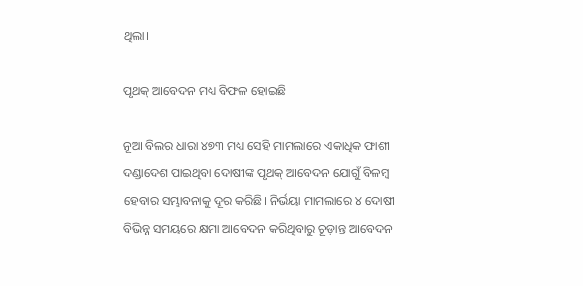ଥିଲା।

ପୃଥକ୍‍ ଆବେଦନ ମଧ୍ୟ ବିଫଳ ହୋଇଛି

ନୂଆ ବିଲର ଧାରା ୪୭୩ ମଧ୍ୟ ସେହି ମାମଲାରେ ଏକାଧିକ ଫାଶୀ ଦଣ୍ଡାଦେଶ ପାଇଥିବା ଦୋଷୀଙ୍କ ପୃଥକ୍‍ ଆବେଦନ ଯୋଗୁଁ ବିଳମ୍ବ ହେବାର ସମ୍ଭାବନାକୁ ଦୂର କରିଛି। ନିର୍ଭୟା ମାମଲାରେ ୪ ଦୋଷୀ ବିଭିନ୍ନ ସମୟରେ କ୍ଷମା ଆବେଦନ କରିଥିବାରୁ ଚୂଡ଼ାନ୍ତ ଆବେଦନ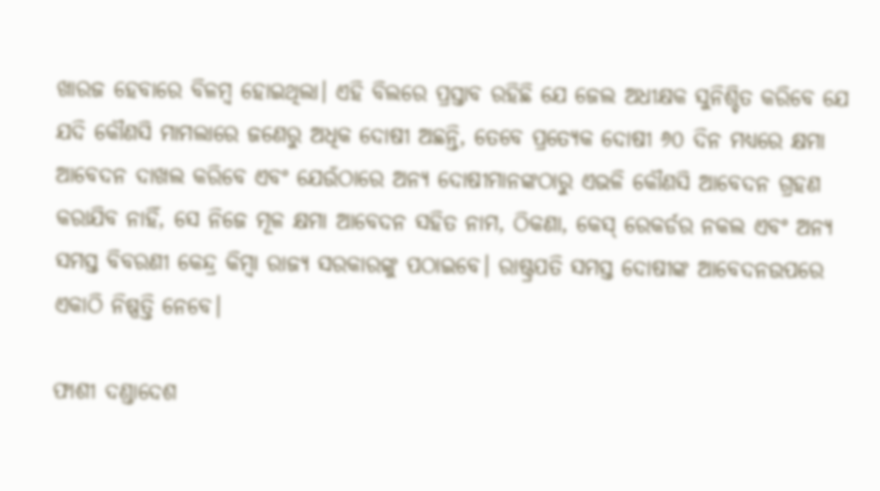ଖାରଜ ହେବାରେ ବିଳମ୍ବ ହୋଇଥିଲା। ଏହି ବିଲରେ ପ୍ରସ୍ତାବ ରହିଛି ଯେ ଜେଲ ଅଧୀକ୍ଷକ ସୁନିଶ୍ଚିତ କରିବେ ଯେ ଯଦି କୌଣସି ମାମଲାରେ ଜଣେରୁ ଅଧିକ ଦୋଷୀ ଅଛନ୍ତି, ତେବେ ପ୍ରତ୍ୟେକ ଦୋଷୀ ୬୦ ଦିନ ମଧ୍ୟରେ କ୍ଷମା ଆବେଦନ ଦାଖଲ କରିବେ ଏବଂ ଯେଉଁଠାରେ ଅନ୍ୟ ଦୋଷୀମାନଙ୍କଠାରୁ ଏଭଳି କୌଣସି ଆବେଦନ ଗ୍ରହଣ କରାଯିବ ନାହିଁ, ସେ ନିଜେ ମୂଳ କ୍ଷମା ଆବେଦନ ସହିତ ନାମ, ଠିକଣା, କେସ୍ ରେକର୍ଡର ନକଲ ଏବଂ ଅନ୍ୟ ସମସ୍ତ ବିବରଣୀ କେନ୍ଦ୍ର କିମ୍ବା ରାଜ୍ୟ ସରକାରଙ୍କୁ ପଠାଇବେ। ରାଷ୍ଟ୍ରପତି ସମସ୍ତ ଦୋଷୀଙ୍କ ଆବେଦନଉପରେ ଏକାଠି ନିଷ୍ପତ୍ତି ନେବେ।

ଫାଶୀ ଦଣ୍ଡାଦେଶ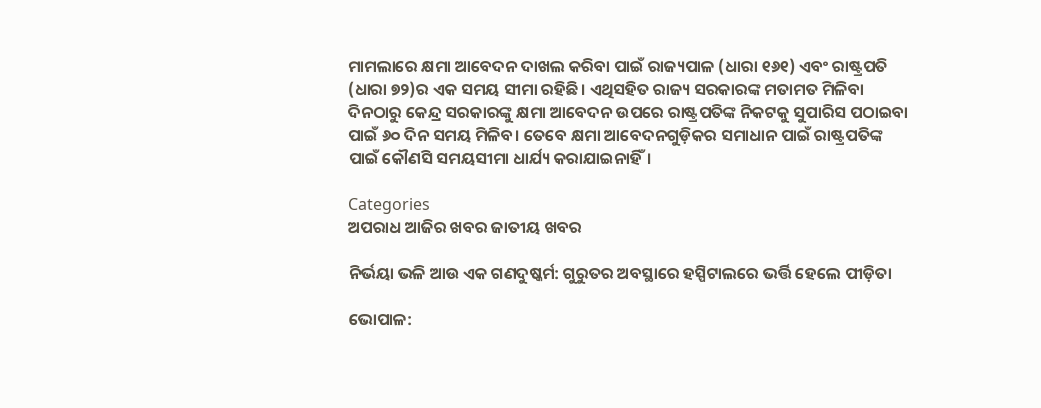ମାମଲାରେ କ୍ଷମା ଆବେଦନ ଦାଖଲ କରିବା ପାଇଁ ରାଜ୍ୟପାଳ (ଧାରା ୧୬୧) ଏବଂ ରାଷ୍ଟ୍ରପତି (ଧାରା ୭୨)ର ଏକ ସମୟ ସୀମା ରହିଛି। ଏଥିସହିତ ରାଜ୍ୟ ସରକାରଙ୍କ ମତାମତ ମିଳିବା ଦିନଠାରୁ କେନ୍ଦ୍ର ସରକାରଙ୍କୁ କ୍ଷମା ଆବେଦନ ଉପରେ ରାଷ୍ଟ୍ରପତିଙ୍କ ନିକଟକୁ ସୁପାରିସ ପଠାଇବା ପାଇଁ ୬୦ ଦିନ ସମୟ ମିଳିବ। ତେବେ କ୍ଷମା ଆବେଦନଗୁଡ଼ିକର ସମାଧାନ ପାଇଁ ରାଷ୍ଟ୍ରପତିଙ୍କ ପାଇଁ କୌଣସି ସମୟସୀମା ଧାର୍ଯ୍ୟ କରାଯାଇନାହିଁ।

Categories
ଅପରାଧ ଆଜିର ଖବର ଜାତୀୟ ଖବର

ନିର୍ଭୟା ଭଳି ଆଉ ଏକ ଗଣଦୁଷ୍କର୍ମ: ଗୁରୁତର ଅବସ୍ଥାରେ ହସ୍ପିଟାଲରେ ଭର୍ତ୍ତି ହେଲେ ପୀଡ଼ିତା

ଭୋପାଳ: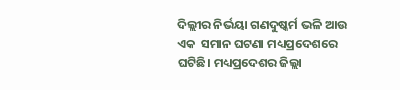ଦିଲ୍ଲୀର ନିର୍ଭୟା ଗଣଦୁଷ୍କର୍ମ ଭଳି ଆଉ ଏକ  ସମାନ ଘଟଣା ମଧ୍ୟପ୍ରଦେଶରେ ଘଟିଛି। ମଧ୍ୟପ୍ରଦେଶର ଜିଲ୍ଲା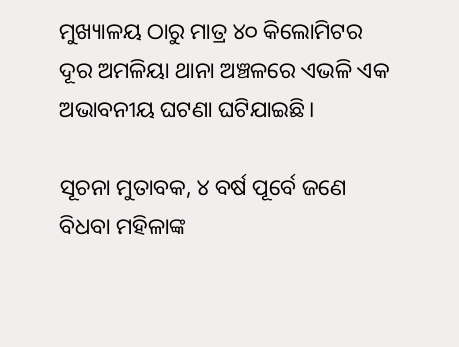ମୁଖ୍ୟାଳୟ ଠାରୁ ମାତ୍ର ୪୦ କିଲୋମିଟର ଦୂର ଅମଳିୟା ଥାନା ଅଞ୍ଚଳରେ ଏଭଳି ଏକ ଅଭାବନୀୟ ଘଟଣା ଘଟିଯାଇଛି।

ସୂଚନା ମୁତାବକ, ୪ ବର୍ଷ ପୂର୍ବେ ଜଣେ ବିଧବା ମହିଳାଙ୍କ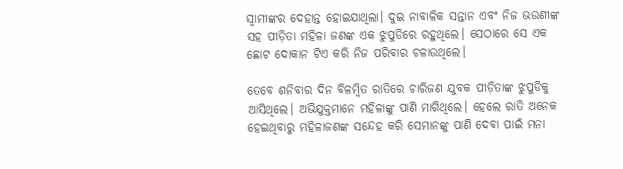ସ୍ବାମୀଙ୍କର ଦେହାନ୍ତ ହୋଇଯାଥିଲା। ଦୁଇ ନାବାଳିକ ସନ୍ତାନ ଏବଂ ନିଜ ଭଉଣୀଙ୍କ ସହ ପୀଡ଼ିତା ମହିଳା ଜଣଙ୍କ ଏକ ଝୁପୁଡିରେ ରହୁଥିଲେ। ସେଠାରେ ସେ ଏକ ଛୋଟ ଦୋକାନ ଟିଏ କରି ନିଜ ପରିବାର ଚଳାଉଥିଲେ।

ତେବେ ଶନିବାର ଦିନ ବିଳମ୍ବିତ ରାତିରେ ଚାରିଜଣ ଯୁବକ ପୀଡ଼ିତାଙ୍କ ଝୁପୁଡିକୁ ଆସିଥିଲେ। ଅଭିଯୁକ୍ତମାନେ ମହିଳାଙ୍କୁ ପାଣି ମାଗିଥିଲେ। ହେଲେ ରାତି ଅନେକ ହେଇଥିବାରୁ ମହିଳାଜଣଙ୍କ ସନ୍ଦେହ କରି ସେମାନଙ୍କୁ ପାଣି ଦେବା ପାଇଁ ମନା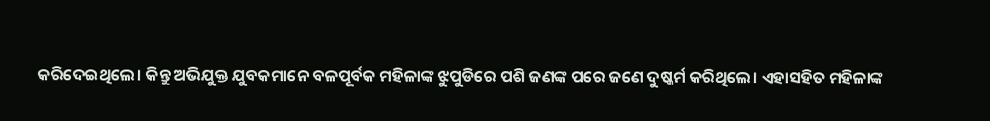କରିଦେଇଥିଲେ। କିନ୍ତୁ ଅଭିଯୁକ୍ତ ଯୁବକମାନେ ବଳପୂର୍ବକ ମହିଳାଙ୍କ ଝୁପୁଡିରେ ପଶି ଜଣଙ୍କ ପରେ ଜଣେ ଦୁଷ୍କର୍ମ କରିଥିଲେ। ଏହାସହିତ ମହିଳାଙ୍କ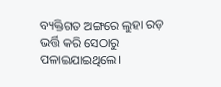ବ୍ୟକ୍ତିଗତ ଅଙ୍ଗରେ ଲୁହା ରଡ଼ ଭର୍ତ୍ତି କରି ସେଠାରୁ ପଳାଇଯାଇଥିଲେ।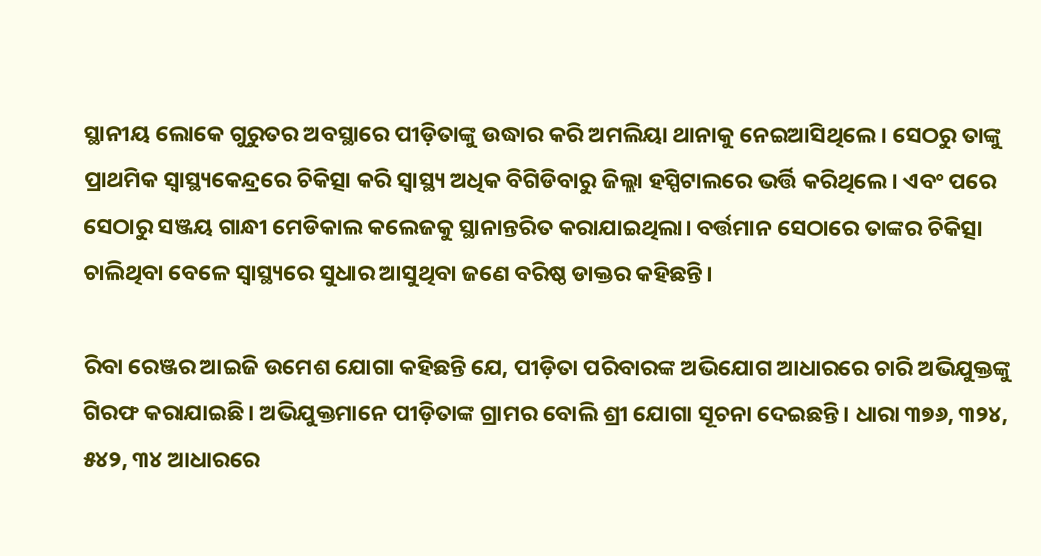ସ୍ଥାନୀୟ ଲୋକେ ଗୁରୁତର ଅବସ୍ଥାରେ ପୀଡ଼ିତାଙ୍କୁ ଉଦ୍ଧାର କରି ଅମଲିୟା ଥାନାକୁ ନେଇଆସିଥିଲେ। ସେଠରୁ ତାଙ୍କୁ ପ୍ରାଥମିକ ସ୍ବାସ୍ଥ୍ୟକେନ୍ଦ୍ରରେ ଚିକିତ୍ସା କରି ସ୍ୱାସ୍ଥ୍ୟ ଅଧିକ ବିଗିଡିବାରୁ ଜିଲ୍ଲା ହସ୍ପିଟାଲରେ ଭର୍ତ୍ତି କରିଥିଲେ। ଏବଂ ପରେ ସେଠାରୁ ସଞ୍ଜୟ ଗାନ୍ଧୀ ମେଡିକାଲ କଲେଜକୁ ସ୍ଥାନାନ୍ତରିତ କରାଯାଇଥିଲା। ବର୍ତ୍ତମାନ ସେଠାରେ ତାଙ୍କର ଚିକିତ୍ସା ଚାଲିଥିବା ବେଳେ ସ୍ଵାସ୍ଥ୍ୟରେ ସୁଧାର ଆସୁଥିବା ଜଣେ ବରିଷ୍ଠ ଡାକ୍ତର କହିଛନ୍ତି।

ରିବା ରେଞ୍ଜର ଆଇଜି ଉମେଶ ଯୋଗା କହିଛନ୍ତି ଯେ, ପୀଡ଼ିତା ପରିବାରଙ୍କ ଅଭିଯୋଗ ଆଧାରରେ ଚାରି ଅଭିଯୁକ୍ତଙ୍କୁ ଗିରଫ କରାଯାଇଛି। ଅଭିଯୁକ୍ତମାନେ ପୀଡ଼ିତାଙ୍କ ଗ୍ରାମର ବୋଲି ଶ୍ରୀ ଯୋଗା ସୂଚନା ଦେଇଛନ୍ତି। ଧାରା ୩୭୬, ୩୨୪, ୫୪୨, ୩୪ ଆଧାରରେ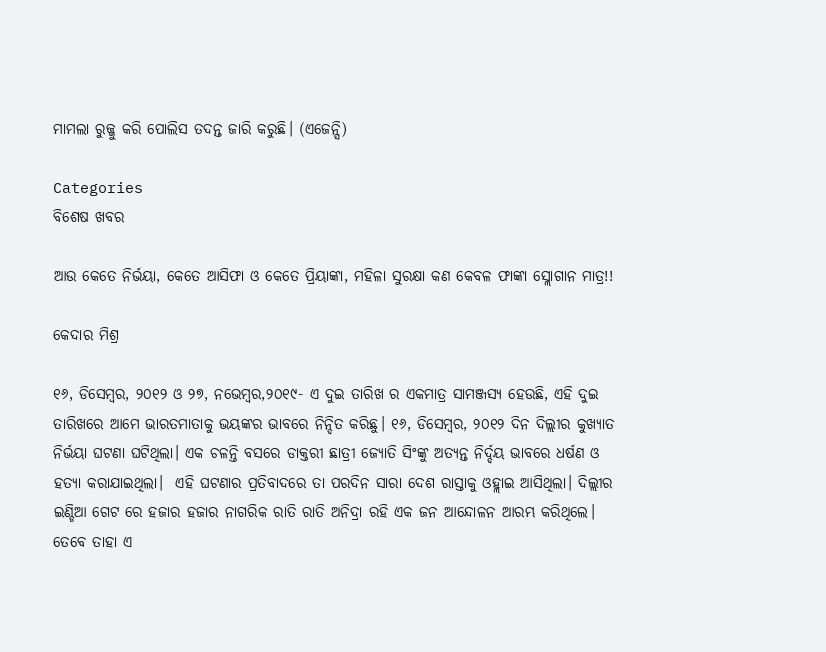ମାମଲା ରୁଜ୍ଜୁ କରି ପୋଲିସ ତଦନ୍ତ ଜାରି କରୁଛି। (ଏଜେନ୍ସି)

Categories
ବିଶେଷ ଖବର

ଆଉ କେତେ ନିର୍ଭୟା, କେତେ ଆସିଫା ଓ କେତେ ପ୍ରିୟାଙ୍କା, ମହିଳା ସୁରକ୍ଷା କଣ କେବଳ ଫାଙ୍କା ସ୍ଲୋଗାନ ମାତ୍ର!!

କେଦାର ମିଶ୍ର

୧୬, ଡିସେମ୍ବର, ୨୦୧୨ ଓ ୨୭, ନଭେମ୍ବର,୨୦୧୯- ଏ ଦୁଇ ତାରିଖ ର ଏକମାତ୍ର ସାମଞ୍ଜସ୍ୟ ହେଉଛି, ଏହି ଦୁଇ ତାରିଖରେ ଆମେ ଭାରତମାତାକୁ ଭୟଙ୍କର ଭାବରେ ନିନ୍ଦିତ କରିଛୁ। ୧୬, ଡିସେମ୍ବର, ୨୦୧୨ ଦିନ ଦିଲ୍ଲୀର କୁଖ୍ୟାତ ନିର୍ଭୟା ଘଟଣା ଘଟିଥିଲା। ଏକ ଚଳନ୍ତି ବସରେ ଡାକ୍ତରୀ ଛାତ୍ରୀ ଜ୍ୟୋତି ସିଂଙ୍କୁ ଅତ୍ୟନ୍ତ ନିର୍ଦ୍ଦୟ ଭାବରେ ଧର୍ଷଣ ଓ ହତ୍ୟା କରାଯାଇଥିଲା।  ଏହି ଘଟଣାର ପ୍ରତିବାଦରେ ତା ପରଦିନ ସାରା ଦେଶ ରାସ୍ତାକୁ ଓହ୍ଲାଇ ଆସିଥିଲା। ଦିଲ୍ଲୀର ଇଣ୍ଡିଆ ଗେଟ ରେ ହଜାର ହଜାର ନାଗରିକ ରାତି ରାତି ଅନିଦ୍ରା ରହି ଏକ ଜନ ଆନ୍ଦୋଳନ ଆରମ୍ଭ କରିଥିଲେ। ତେବେ ତାହା ଏ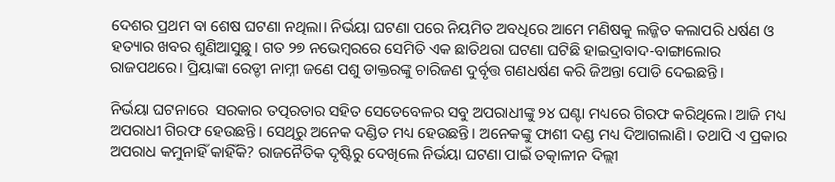ଦେଶର ପ୍ରଥମ ବା ଶେଷ ଘଟଣା ନଥିଲା। ନିର୍ଭୟା ଘଟଣା ପରେ ନିୟମିତ ଅବଧିରେ ଆମେ ମଣିଷକୁ ଲଜ୍ଜିତ କଲାପରି ଧର୍ଷଣ ଓ ହତ୍ୟାର ଖବର ଶୁଣିଆସୁଛୁ। ଗତ ୨୭ ନଭେମ୍ବରରେ ସେମିତି ଏକ ଛାତିଥରା ଘଟଣା ଘଟିଛି ହାଇଦ୍ରାବାଦ-ବାଙ୍ଗାଲୋର ରାଜପଥରେ। ପ୍ରିୟାଙ୍କା ରେଡ୍ଡୀ ନାମ୍ନୀ ଜଣେ ପଶୁ ଡାକ୍ତରଙ୍କୁ ଚାରିଜଣ ଦୁର୍ବୃତ୍ତ ଗଣଧର୍ଷଣ କରି ଜିଅନ୍ତା ପୋଡି ଦେଇଛନ୍ତି।

ନିର୍ଭୟା ଘଟନାରେ  ସରକାର ତତ୍ପରତାର ସହିତ ସେତେବେଳର ସବୁ ଅପରାଧୀଙ୍କୁ ୨୪ ଘଣ୍ଟା ମଧ୍ୟରେ ଗିରଫ କରିଥିଲେ। ଆଜି ମଧ୍ୟ ଅପରାଧୀ ଗିରଫ ହେଉଛନ୍ତି। ସେଥିରୁ ଅନେକ ଦଣ୍ଡିତ ମଧ୍ୟ ହେଉଛନ୍ତି। ଅନେକଙ୍କୁ ଫାଶୀ ଦଣ୍ଡ ମଧ୍ୟ ଦିଆଗଲାଣି। ତଥାପି ଏ ପ୍ରକାର ଅପରାଧ କମୁନାହିଁ କାହିଁକି? ରାଜନୈତିକ ଦୃଷ୍ଟିରୁ ଦେଖିଲେ ନିର୍ଭୟା ଘଟଣା ପାଇଁ ତତ୍କାଳୀନ ଦିଲ୍ଲୀ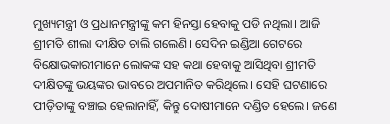ମୁଖ୍ୟମନ୍ତ୍ରୀ ଓ ପ୍ରଧାନମନ୍ତ୍ରୀଙ୍କୁ କମ ହିନସ୍ତା ହେବାକୁ ପଡି ନଥିଲା। ଆଜି ଶ୍ରୀମତି ଶୀଲା ଦୀକ୍ଷିତ ଚାଲି ଗଲେଣି। ସେଦିନ ଇଣ୍ଡିଆ ଗେଟରେ ବିକ୍ଷୋଭକାରୀମାନେ ଲୋକଙ୍କ ସହ କଥା ହେବାକୁ ଆସିଥିବା ଶ୍ରୀମତି ଦୀକ୍ଷିତଙ୍କୁ ଭୟଙ୍କର ଭାବରେ ଅପମାନିତ କରିଥିଲେ। ସେହି ଘଟଣାରେ ପୀଡ଼ିତାଙ୍କୁ ବଞ୍ଚାଇ ହେଲାନାହିଁ, କିନ୍ତୁ ଦୋଷୀମାନେ ଦଣ୍ଡିତ ହେଲେ। ଜଣେ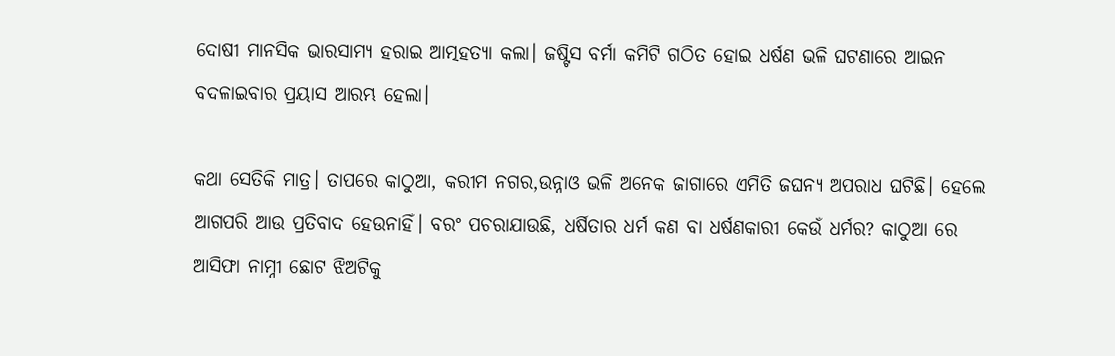ଦୋଷୀ ମାନସିକ ଭାରସାମ୍ୟ ହରାଇ ଆତ୍ମହତ୍ୟା କଲା। ଜଷ୍ଟିସ ବର୍ମା କମିଟି ଗଠିତ ହୋଇ ଧର୍ଷଣ ଭଳି ଘଟଣାରେ ଆଇନ ବଦଳାଇବାର ପ୍ରୟାସ ଆରମ୍ଭ ହେଲା।

କଥା ସେତିକି ମାତ୍ର। ତାପରେ କାଠୁଆ, କରୀମ ନଗର,ଉନ୍ନାଓ ଭଳି ଅନେକ ଜାଗାରେ ଏମିତି ଜଘନ୍ୟ ଅପରାଧ ଘଟିଛି। ହେଲେ ଆଗପରି ଆଉ ପ୍ରତିବାଦ ହେଉନାହିଁ। ବରଂ ପଚରାଯାଉଛି, ଧର୍ଷିତାର ଧର୍ମ କଣ ବା ଧର୍ଷଣକାରୀ କେଉଁ ଧର୍ମର? କାଠୁଆ ରେ ଆସିଫା ନାମ୍ନୀ ଛୋଟ ଝିଅଟିକୁ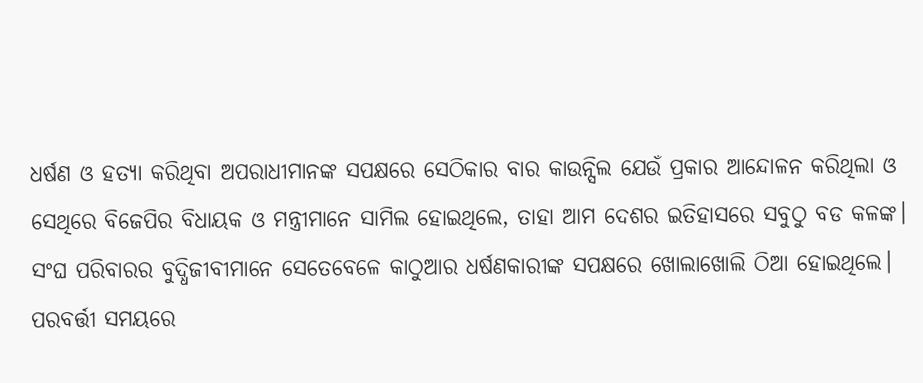ଧର୍ଷଣ ଓ ହତ୍ୟା କରିଥିବା ଅପରାଧୀମାନଙ୍କ ସପକ୍ଷରେ ସେଠିକାର ବାର କାଉନ୍ସିଲ ଯେଉଁ ପ୍ରକାର ଆନ୍ଦୋଳନ କରିଥିଲା ଓ ସେଥିରେ ବିଜେପିର ବିଧାୟକ ଓ ମନ୍ତ୍ରୀମାନେ ସାମିଲ ହୋଇଥିଲେ, ତାହା ଆମ ଦେଶର ଇତିହାସରେ ସବୁଠୁ ବଡ କଳଙ୍କ। ସଂଘ ପରିବାରର ବୁଦ୍ଧିଜୀବୀମାନେ ସେତେବେଳେ କାଠୁଆର ଧର୍ଷଣକାରୀଙ୍କ ସପକ୍ଷରେ ଖୋଲାଖୋଲି ଠିଆ ହୋଇଥିଲେ। ପରବର୍ତ୍ତୀ ସମୟରେ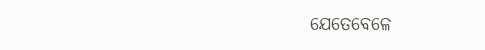ଯେତେବେଳେ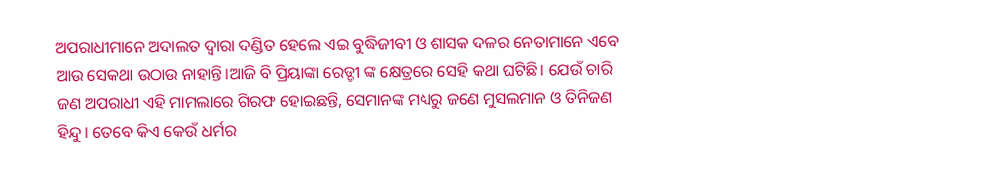ଅପରାଧୀମାନେ ଅଦାଲତ ଦ୍ଵାରା ଦଣ୍ଡିତ ହେଲେ ଏଇ ବୁଦ୍ଧିଜୀବୀ ଓ ଶାସକ ଦଳର ନେତାମାନେ ଏବେ ଆଉ ସେକଥା ଉଠାଉ ନାହାନ୍ତି।ଆଜି ବି ପ୍ରିୟାଙ୍କା ରେଡ୍ଡୀ ଙ୍କ କ୍ଷେତ୍ରରେ ସେହି କଥା ଘଟିଛି। ଯେଉଁ ଚାରି ଜଣ ଅପରାଧୀ ଏହି ମାମଲାରେ ଗିରଫ ହୋଇଛନ୍ତି, ସେମାନଙ୍କ ମଧ୍ୟରୁ ଜଣେ ମୁସଲମାନ ଓ ତିନିଜଣ ହିନ୍ଦୁ। ତେବେ କିଏ କେଉଁ ଧର୍ମର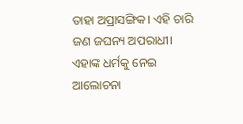ତାହା ଅପ୍ରାସଙ୍ଗିକ। ଏହି ଚାରି ଜଣ ଜଘନ୍ୟ ଅପରାଧୀ। ଏହାଙ୍କ ଧର୍ମକୁ ନେଇ ଆଲୋଚନା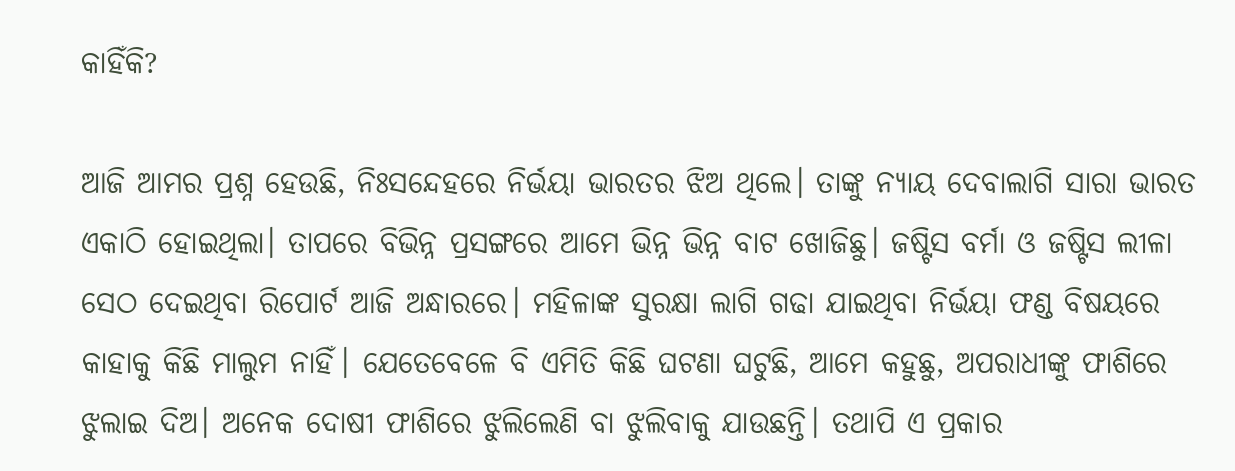କାହିଁକି?

ଆଜି ଆମର ପ୍ରଶ୍ନ ହେଉଛି, ନିଃସନ୍ଦେହରେ ନିର୍ଭୟା ଭାରତର ଝିଅ ଥିଲେ। ତାଙ୍କୁ ନ୍ୟାୟ ଦେବାଲାଗି ସାରା ଭାରତ ଏକାଠି ହୋଇଥିଲା। ତାପରେ ବିଭିନ୍ନ ପ୍ରସଙ୍ଗରେ ଆମେ ଭିନ୍ନ ଭିନ୍ନ ବାଟ ଖୋଜିଛୁ। ଜଷ୍ଟିସ ବର୍ମା ଓ ଜଷ୍ଟିସ ଲୀଳା ସେଠ ଦେଇଥିବା ରିପୋର୍ଟ ଆଜି ଅନ୍ଧାରରେ। ମହିଳାଙ୍କ ସୁରକ୍ଷା ଲାଗି ଗଢା ଯାଇଥିବା ନିର୍ଭୟା ଫଣ୍ଡ ବିଷୟରେ କାହାକୁ କିଛି ମାଲୁମ ନାହିଁ। ଯେତେବେଳେ ବି ଏମିତି କିଛି ଘଟଣା ଘଟୁଛି, ଆମେ କହୁଛୁ, ଅପରାଧୀଙ୍କୁ ଫାଶିରେ ଝୁଲାଇ ଦିଅ। ଅନେକ ଦୋଷୀ ଫାଶିରେ ଝୁଲିଲେଣି ବା ଝୁଲିବାକୁ ଯାଉଛନ୍ତି। ତଥାପି ଏ ପ୍ରକାର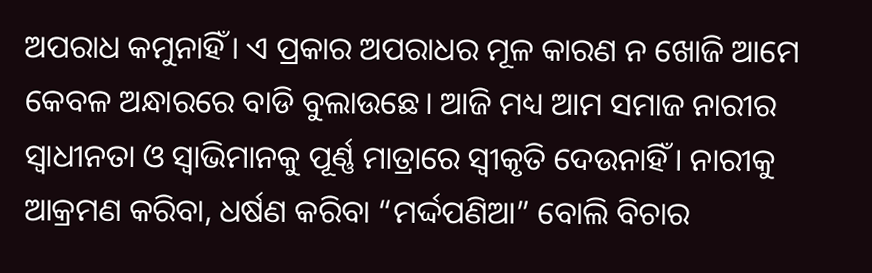ଅପରାଧ କମୁନାହିଁ। ଏ ପ୍ରକାର ଅପରାଧର ମୂଳ କାରଣ ନ ଖୋଜି ଆମେ କେବଳ ଅନ୍ଧାରରେ ବାଡି ବୁଲାଉଛେ। ଆଜି ମଧ୍ୟ ଆମ ସମାଜ ନାରୀର ସ୍ଵାଧୀନତା ଓ ସ୍ବାଭିମାନକୁ ପୂର୍ଣ୍ଣ ମାତ୍ରାରେ ସ୍ଵୀକୃତି ଦେଉନାହିଁ। ନାରୀକୁ ଆକ୍ରମଣ କରିବା, ଧର୍ଷଣ କରିବା “ମର୍ଦ୍ଦପଣିଆ” ବୋଲି ବିଚାର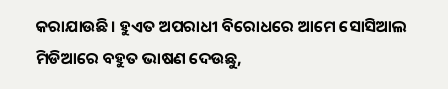କରାଯାଉଛି। ହୁଏତ ଅପରାଧୀ ବିରୋଧରେ ଆମେ ସୋସିଆଲ ମିଡିଆରେ ବହୁତ ଭାଷଣ ଦେଉଛୁ,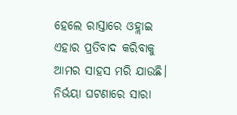ହେଲେ ରାସ୍ତାରେ ଓହ୍ଲାଇ ଏହାର ପ୍ରତିବାଦ କରିବାକୁ ଆମର ସାହସ ମରି ଯାଉଛି। ନିର୍ଭୟା ଘଟଣାରେ ସାରା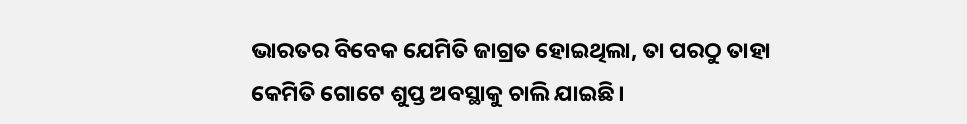ଭାରତର ବିବେକ ଯେମିତି ଜାଗ୍ରତ ହୋଇଥିଲା, ତା ପରଠୁ ତାହା କେମିତି ଗୋଟେ ଶୁପ୍ତ ଅବସ୍ଥାକୁ ଚାଲି ଯାଇଛି।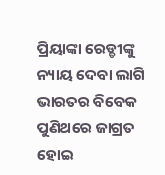ପ୍ରିୟାଙ୍କା ରେଡ୍ଡୀଙ୍କୁ ନ୍ୟାୟ ଦେବା ଲାଗି ଭାରତର ବିବେକ ପୁଣିଥରେ ଜାଗ୍ରତ ହୋଇ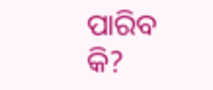ପାରିବ କି?